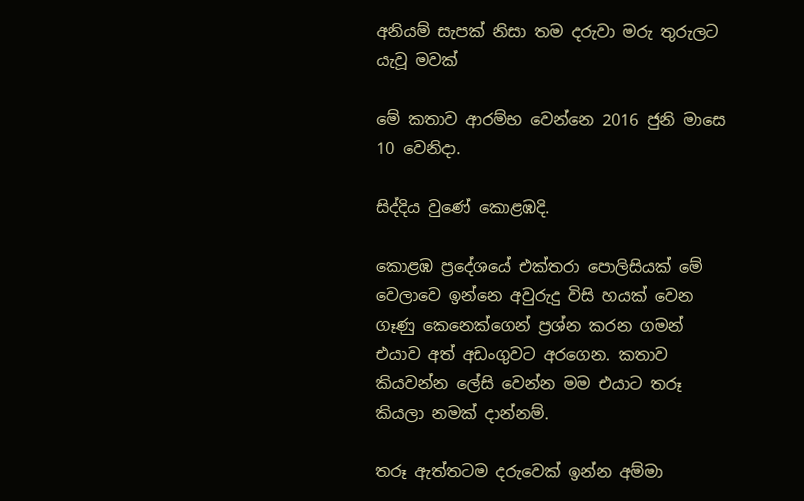අනියම් සැපක් නිසා තම දරුවා මරු තුරුලට යැවූ මවක්

මේ කතාව ආරම්භ වෙන්නෙ 2016 ජුනි මාසෙ 10 වෙනිදා.

සිද්දිය වුණේ කොළඹදි.

කොළඹ ප්‍රදේශයේ එක්තරා පොලිසියක් මේ වෙලාවෙ ඉන්නෙ අවුරුදු විසි හයක් වෙන ගෑණු කෙනෙක්ගෙන් ප්‍රශ්න කරන ගමන් එයාව අත් අඩංගුවට අරගෙන. කතාව කියවන්න ලේසි වෙන්න මම එයාට තරූ කියලා නමක් දාන්නම්.

තරූ ඇත්තටම දරුවෙක් ඉන්න අම්මා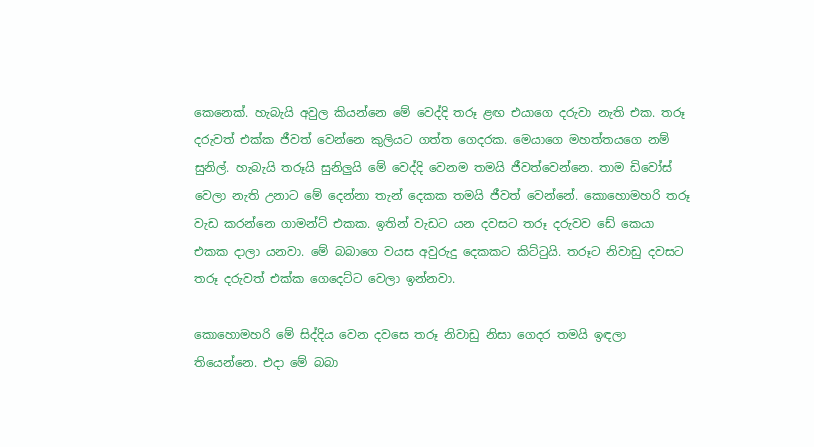කෙනෙක්. හැබැයි අවුල කියන්නෙ මේ වෙද්දි තරූ ළඟ එයාගෙ දරුවා නැති එක. තරූ දරුවත් එක්ක ජීවත් වෙන්නෙ කුලියට ගත්ත ගෙදරක. මෙයාගෙ මහත්තයගෙ නම් සුනිල්. හැබැයි තරූයි සුනිලුයි මේ වෙද්දි වෙනම තමයි ජීවත්වෙන්නෙ. තාම ඩිවෝස් වෙලා නැති උනාට මේ දෙන්නා තැන් දෙකක තමයි ජීවත් වෙන්නේ. කොහොමහරි තරූ වැඩ කරන්නෙ ගාමන්ට් එකක. ඉතින් වැඩට යන දවසට තරූ දරුවව ඩේ කෙයා එකක දාලා යනවා. මේ බබාගෙ වයස අවුරුදු දෙකකට කිට්ටුයි. තරූට නිවාඩු දවසට තරූ දරුවත් එක්ක ගෙදෙට්ට වෙලා ඉන්නවා.

කොහොමහරි මේ සිද්දිය වෙන දවසෙ තරූ නිවාඩු නිසා ගෙදර තමයි ඉඳලා තියෙන්නෙ. එදා මේ බබා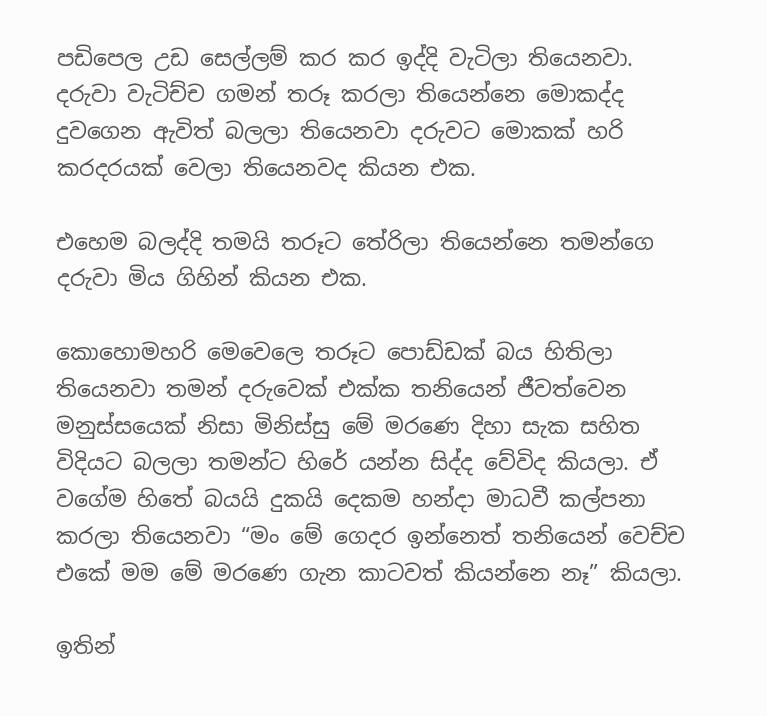පඩිපෙල උඩ සෙල්ලම් කර කර ඉද්දි වැටිලා තියෙනවා. දරුවා වැටිච්ච ගමන් තරූ කරලා තියෙන්නෙ මොකද්ද දුවගෙන ඇවිත් බලලා තියෙනවා දරුවට මොකක් හරි කරදරයක් වෙලා තියෙනවද කියන එක.

එහෙම බලද්දි තමයි තරූට තේරිලා තියෙන්නෙ තමන්ගෙ දරුවා මිය ගිහින් කියන එක.

කොහොමහරි මෙවෙලෙ තරූට පොඩ්ඩක් බය හිතිලා තියෙනවා තමන් දරුවෙක් එක්ක තනියෙන් ජීවත්වෙන මනුස්සයෙක් නිසා මිනිස්සු මේ මරණෙ දිහා සැක සහිත විදියට බලලා තමන්ට හිරේ යන්න සිද්ද වේවිද කියලා. ඒ වගේම හිතේ බයයි දුකයි දෙකම හන්දා මාධවී කල්පනා කරලා තියෙනවා “මං මේ ගෙදර ඉන්නෙත් තනියෙන් වෙච්ච එකේ මම මේ මරණෙ ගැන කාටවත් කියන්නෙ නෑ” කියලා.

ඉතින්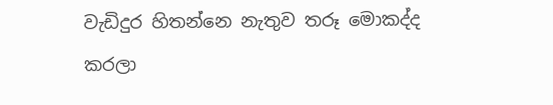වැඩිදුර හිතන්නෙ නැතුව තරූ මොකද්ද කරලා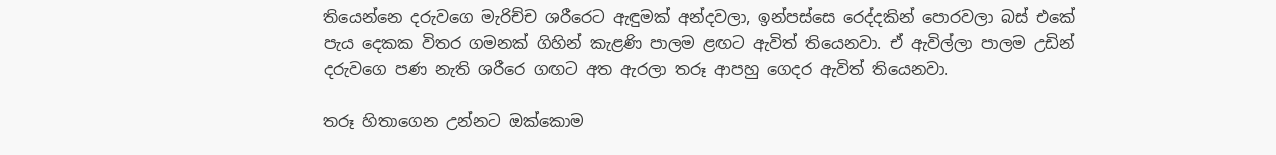තියෙන්නෙ දරුවගෙ මැරිච්ච ශරීරෙට ඇඳුමක් අන්දවලා, ඉන්පස්සෙ රෙද්දකින් පොරවලා බස් එකේ පැය දෙකක විතර ගමනක් ගිහින් කැළණි පාලම ළඟට ඇවිත් තියෙනවා. ඒ ඇවිල්ලා පාලම උඩින් දරුවගෙ පණ නැති ශරීරෙ ගඟට අත ඇරලා තරූ ආපහු ගෙදර ඇවිත් තියෙනවා.

තරූ හිතාගෙන උන්නට ඔක්කොම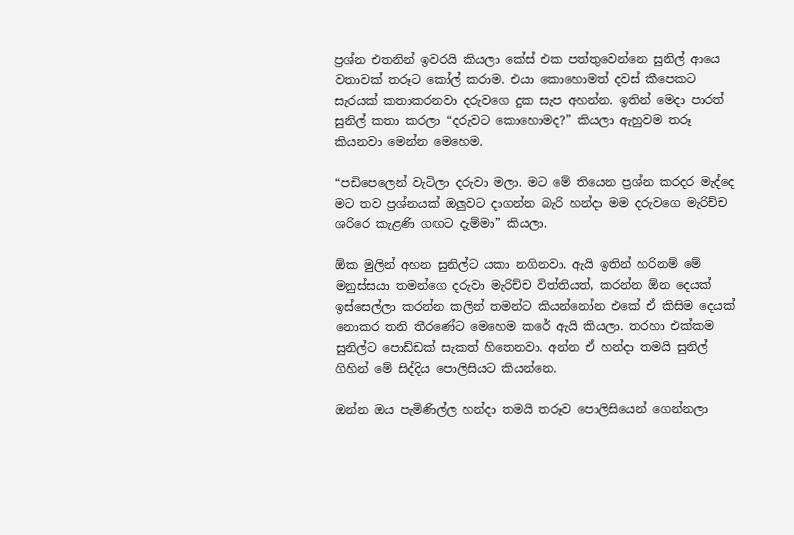ප්‍රශ්න එතනින් ඉවරයි කියලා කේස් එක පත්තුවෙන්නෙ සුනිල් ආයෙ වතාවක් තරූට කෝල් කරාම. එයා කොහොමත් දවස් කීපෙකට සැරයක් කතාකරනවා දරුවගෙ දුක සැප අහන්න. ඉතින් මෙදා පාරත් සුනිල් කතා කරලා “දරුවට කොහොමද?” කියලා ඇහුවම තරූ කියනවා මෙන්න මෙහෙම.

“පඩිපෙලෙන් වැටිලා දරුවා මලා. මට මේ තියෙන ප්‍රශ්න කරදර මැද්දෙ මට තව ප්‍රශ්නයක් ඔලුවට දාගන්න බැරි හන්දා මම දරුවගෙ මැරිච්ච ශරිරෙ කැළණි ගඟට දැම්මා” කියලා.

ඕක මුලින් අහන සුනිල්ට යකා නගිනවා. ඇයි ඉතින් හරිනම් මේ මනුස්සයා තමන්ගෙ දරුවා මැරිච්ච විත්තියත්, කරන්න ඕන දෙයක් ඉස්සෙල්ලා කරන්න කලින් තමන්ට කියන්නෝන එකේ ඒ කිසිම දෙයක් නොකර තනි තීරණේට මෙහෙම කරේ ඇයි කියලා. තරහා එක්කම සුනිල්ට පොඩ්ඩක් සැකත් හිතෙනවා. අන්න ඒ හන්දා තමයි සුනිල් ගිහින් මේ සිද්දිය පොලිසියට කියන්නෙ.

ඔන්න ඔය පැමිණිල්ල හන්දා තමයි තරූව පොලිසියෙන් ගෙන්නලා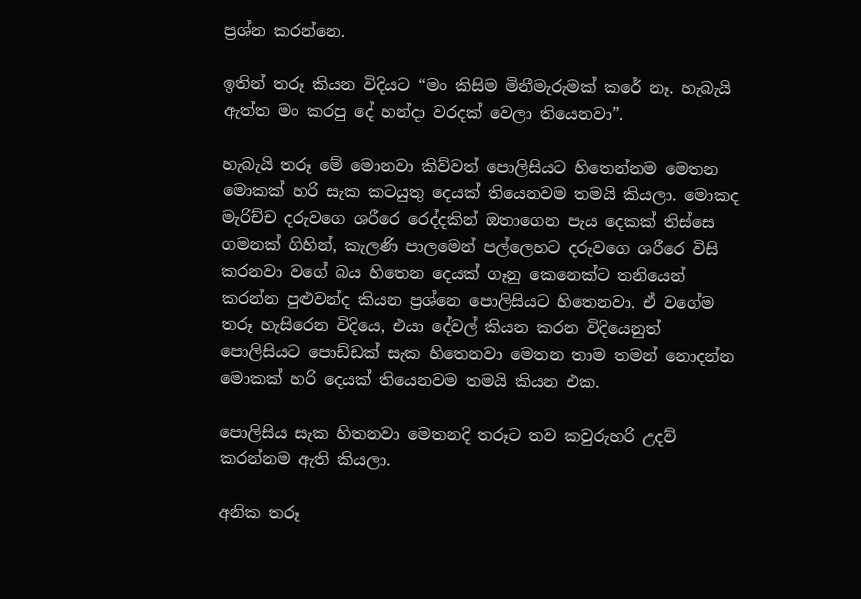ප්‍රශ්න කරන්නෙ.

ඉතින් තරූ කියන විදියට “මං කිසිම මිනීමැරුමක් කරේ නෑ. හැබැයි ඇත්ත මං කරපු දේ හන්දා වරදක් වෙලා තියෙනවා”.

හැබැයි තරූ මේ මොනවා කිව්වත් පොලිසියට හිතෙන්නම මෙතන මොකක් හරි සැක කටයුතු දෙයක් තියෙනවම තමයි කියලා. මොකද මැරිච්ච දරුවගෙ ශරීරෙ රෙද්දකින් ඔතාගෙන පැය දෙකක් තිස්සෙ ගමනක් ගිහින්, කැලණි පාලමෙන් පල්ලෙහට දරුවගෙ ශරීරෙ විසි කරනවා වගේ බය හිතෙන දෙයක් ගෑනු කෙනෙක්ට තනියෙන් කරන්න පුළුවන්ද කියන ප්‍රශ්නෙ පොලිසියට හිතෙනවා. ඒ වගේම තරූ හැසිරෙන විදියෙ, එයා දේවල් කියන කරන විදියෙනුත් පොලිසියට පොඩ්ඩක් සැක හිතෙනවා මෙතන තාම තමන් නොදන්න මොකක් හරි දෙයක් තියෙනවම තමයි කියන එක.

පොලිසිය සැක හිතනවා මෙතනදි තරූට තව කවුරුහරි උදව් කරන්නම ඇති කියලා.

අනික තරූ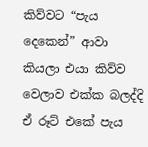කිව්වට “පැය දෙකෙන්” ආවා කියලා එයා කිව්ව වෙලාව එක්ක බලද්දි ඒ රූට් එකේ පැය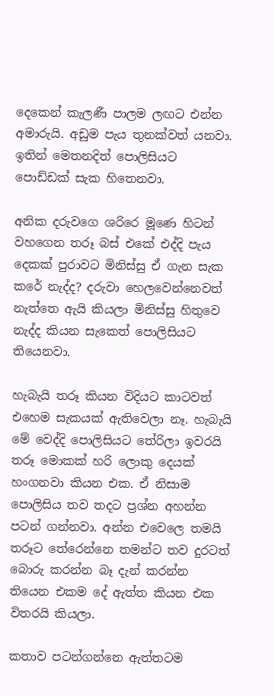දෙකෙන් කැලණී පාලම ලඟට එන්න අමාරුයි. අඩුම පැය තුනක්වත් යනවා. ඉතින් මෙතනදිත් පොලිසියට පොඩ්ඩක් සැක හිතෙනවා.

අනික දරුවගෙ ශරිරෙ මූණෙ හිටන් වහගෙන තරූ බස් එකේ එද්දි පැය දෙකක් පුරාවට මිනිස්සු ඒ ගැන සැක කරේ නැද්ද? දරුවා හෙලවෙන්නෙවත් නැත්තෙ ඇයි කියලා මිනිස්සු හිතුවෙ නැද්ද කියන සැකෙත් පොලිසියට තියෙනවා.

හැබැයි තරූ කියන විදියට කාටවත් එහෙම සැකයක් ඇතිවෙලා නෑ. හැබැයි මේ වෙද්දි පොලිසියට තේරිලා ඉවරයි තරූ මොකක් හරි ලොකු දෙයක් හංගනවා කියන එක. ඒ නිසාම පොලිසිය තව තදට ප්‍රශ්න අහන්න පටන් ගන්නවා. අන්න එවෙලෙ තමයි තරූට තේරෙන්නෙ තමන්ට තව දුරටත් බොරු කරන්න බෑ දැන් කරන්න තියෙන එකම දේ ඇත්ත කියන එක විතරයි කියලා.

කතාව පටන්ගන්නෙ ඇත්තටම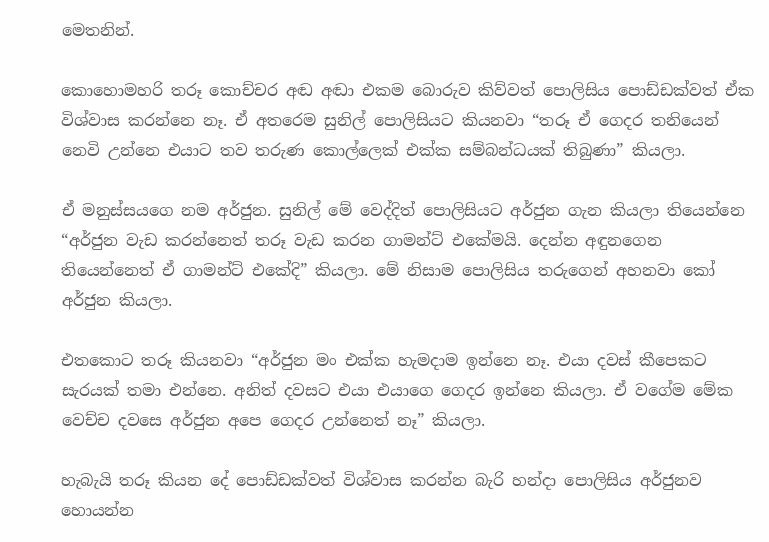මෙතනින්.

කොහොමහරි තරූ කොච්චර අඬ අඬා එකම බොරුව කිව්වත් පොලිසිය පොඩ්ඩක්වත් ඒක විශ්වාස කරන්නෙ නෑ. ඒ අතරෙම සුනිල් පොලිසියට කියනවා “තරූ ඒ ගෙදර තනියෙන් නෙවි උන්නෙ එයාට තව තරුණ කොල්ලෙක් එක්ක සම්බන්ධයක් තිබුණා” කියලා.

ඒ මනුස්සයගෙ නම අර්ජුන. සුනිල් මේ වෙද්දිත් පොලිසියට අර්ජුන ගැන කියලා තියෙන්නෙ “අර්ජුන වැඩ කරන්නෙත් තරූ වැඩ කරන ගාමන්ට් එකේමයි. දෙන්න අඳුනගෙන තියෙන්නෙත් ඒ ගාමන්ට් එකේදි” කියලා. මේ නිසාම පොලිසිය තරුගෙන් අහනවා කෝ අර්ජුන කියලා.

එතකොට තරූ කියනවා “අර්ජුන මං එක්ක හැමදාම ඉන්නෙ නෑ. එයා දවස් කීපෙකට සැරයක් තමා එන්නෙ. අනිත් දවසට එයා එයාගෙ ගෙදර ඉන්නෙ කියලා. ඒ වගේම මේක වෙච්ච දවසෙ අර්ජුන අපෙ ගෙදර උන්නෙත් නෑ” කියලා.

හැබැයි තරූ කියන දේ පොඩ්ඩක්වත් විශ්වාස කරන්න බැරි හන්දා පොලිසිය අර්ජුනව හොයන්න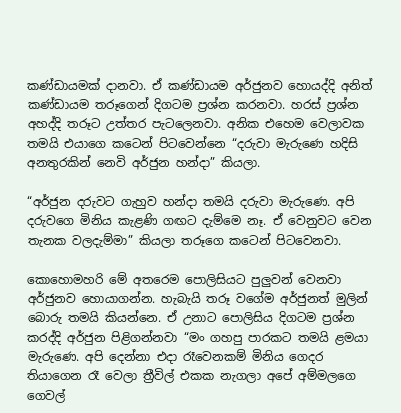කණ්ඩායමක් දානවා. ඒ කණ්ඩායම අර්ජුනව හොයද්දි අනිත් කණ්ඩායම තරූගෙන් දිගටම ප්‍රශ්න කරනවා. හරස් ප්‍රශ්න අහද්දි තරූට උත්තර පැටලෙනවා. අනික එහෙම වෙලාවක තමයි එයාගෙ කටෙන් පිටවෙන්නෙ “දරුවා මැරුණෙ හදිසි අනතුරකින් නෙවි අර්ජුන හන්දා” කියලා.

“අර්ජුන දරුවට ගැහුව හන්දා තමයි දරුවා මැරුණෙ. අපි දරුවගෙ මිනිය කැළණි ගඟට දැම්මෙ නෑ. ඒ වෙනුවට වෙන තැනක වලදැම්මා” කියලා තරූගෙ කටෙන් පිටවෙනවා.

කොහොමහරි මේ අතරෙම පොලිසියට පුලුවන් වෙනවා අර්ජුනව හොයාගන්න. හැබැයි තරූ වගේම අර්ජුනත් මුලින් බොරු තමයි කියන්නෙ. ඒ උනාට පොලිසිය දිගටම ප්‍රශ්න කරද්දි අර්ජුන පිළිගන්නවා “මං ගහපු පාරකට තමයි ළමයා මැරුණෙ. අපි දෙන්නා එදා රෑවෙනකම් මිනිය ගෙදර තියාගෙන රෑ වෙලා ත්‍රීවිල් එකක නැගලා අපේ අම්මලගෙ ගෙවල්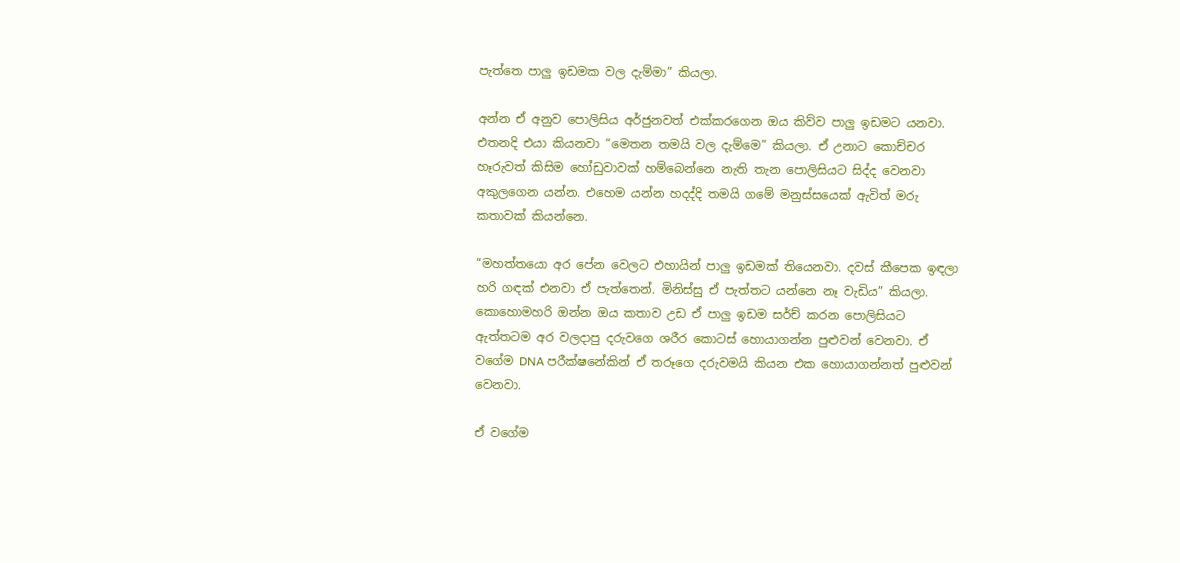පැත්තෙ පාලු ඉඩමක වල දැම්මා” කියලා.

අන්න ඒ අනුව පොලිසිය අර්ජුනවත් එක්කරගෙන ඔය කිව්ව පාලු ඉඩමට යනවා. එතනදි එයා කියනවා “මෙතන තමයි වල දැම්මෙ” කියලා. ඒ උනාට කොච්චර හෑරුවත් කිසිම හෝඩුවාවක් හම්බෙන්නෙ නැති තැන පොලිසියට සිද්ද වෙනවා අකුලගෙන යන්න. එහෙම යන්න හදද්දි තමයි ගමේ මනුස්සයෙක් ඇවිත් මරු කතාවක් කියන්නෙ.

“මහත්තයො අර පේන වෙලට එහායින් පාලු ඉඩමක් තියෙනවා. දවස් කීපෙක ඉඳලා හරි ගඳක් එනවා ඒ පැත්තෙන්. මිනිස්සු ඒ පැත්තට යන්නෙ නෑ වැඩිය” කියලා. කොහොමහරි ඔන්න ඔය කතාව උඩ ඒ පාලු ඉඩම සර්ච් කරන පොලිසියට ඇත්තටම අර වලදාපු දරුවගෙ ශරීර කොටස් හොයාගන්න පුළුවන් වෙනවා. ඒ වගේම DNA පරීක්ෂනේකින් ඒ තරූගෙ දරුවමයි කියන එක හොයාගන්නත් පුළුවන් වෙනවා.

ඒ වගේම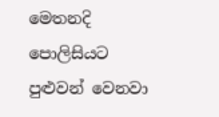මෙතනදි පොලිසියට පුළුවන් වෙනවා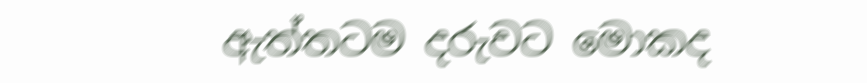ඇත්තටම දරුවට මොකද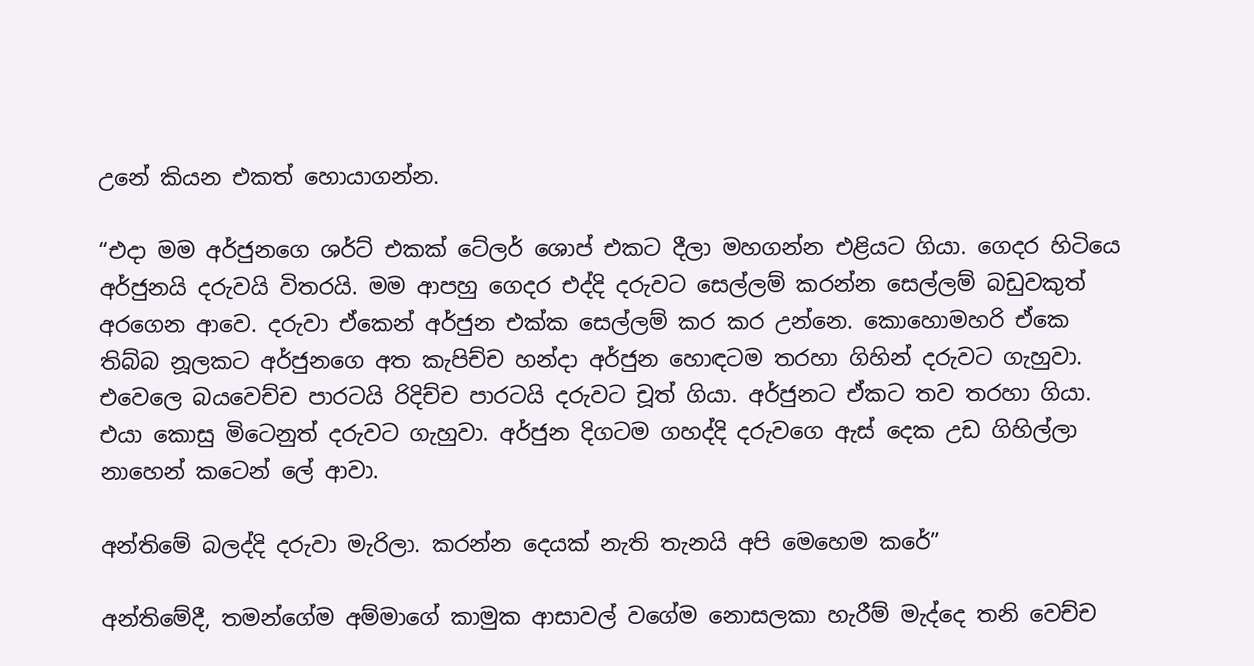උනේ කියන එකත් හොයාගන්න.

“එදා මම අර්ජුනගෙ ශර්ට් එකක් ටේලර් ශොප් එකට දීලා මහගන්න එළියට ගියා. ගෙදර හිටියෙ අර්ජුනයි දරුවයි විතරයි. මම ආපහු ගෙදර එද්දි දරුවට සෙල්ලම් කරන්න සෙල්ලම් බඩුවකුත් අරගෙන ආවෙ. දරුවා ඒකෙන් අර්ජුන එක්ක සෙල්ලම් කර කර උන්නෙ. කොහොමහරි ඒකෙ තිබ්බ නූලකට අර්ජුනගෙ අත කැපිච්ච හන්දා අර්ජුන හොඳටම තරහා ගිහින් දරුවට ගැහුවා. එවෙලෙ බයවෙච්ච පාරටයි රිදිච්ච පාරටයි දරුවට චූත් ගියා. අර්ජුනට ඒකට තව තරහා ගියා. එයා කොසු මිටෙනුත් දරුවට ගැහුවා. අර්ජුන දිගටම ගහද්දි දරුවගෙ ඇස් දෙක උඩ ගිහිල්ලා නාහෙන් කටෙන් ලේ ආවා.

අන්තිමේ බලද්දි දරුවා මැරිලා. කරන්න දෙයක් නැති තැනයි අපි මෙහෙම කරේ”

අන්තිමේදී, තමන්ගේම අම්මාගේ කාමුක ආසාවල් වගේම නොසලකා හැරීම් මැද්දෙ තනි වෙච්ච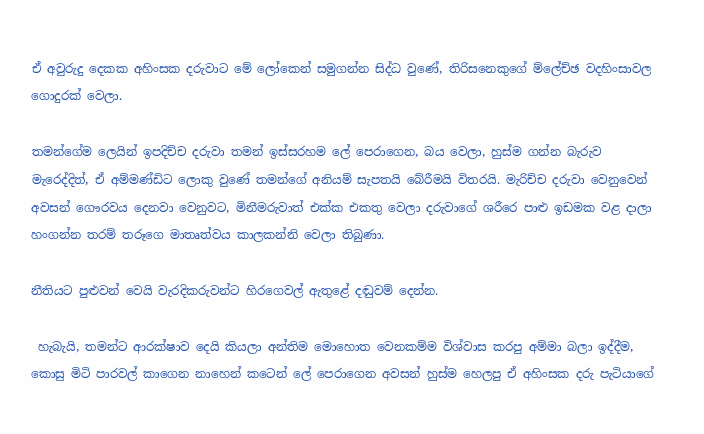ඒ අවුරුදු දෙකක අහිංසක දරුවාට මේ ලෝකෙන් සමුගන්න සිද්ධ වුණේ, තිරිසනෙකුගේ ම්ලේච්ඡ වදහිංසාවල ගොදුරක් වෙලා.

තමන්ගේම ලෙයින් ඉපදිච්ච දරුවා තමන් ඉස්සරහම ලේ පෙරාගෙන, බය වෙලා, හුස්ම ගන්න බැරුව මැරෙද්දිත්, ඒ අම්මණ්ඩිට ලොකු වුණේ තමන්ගේ අනියම් සැපතයි බේරීමයි විතරයි. මැරිච්ච දරුවා වෙනුවෙන් අවසන් ගෞරවය දෙනවා වෙනුවට, මිනීමරුවාත් එක්ක එකතු වෙලා දරුවාගේ ශරීරෙ පාළු ඉඩමක වළ දාලා හංගන්න තරම් තරූගෙ මාතෘත්වය කාලකන්නි වෙලා තිබුණා.

නීතියට පුළුවන් වෙයි වැරදිකරුවන්ට හිරගෙවල් ඇතුළේ දඬුවම් දෙන්න.

 හැබැයි, තමන්ට ආරක්ෂාව දෙයි කියලා අන්තිම මොහොත වෙනකම්ම විශ්වාස කරපු අම්මා බලා ඉද්දීම, කොසු මිටි පාරවල් කාගෙන නාහෙන් කටෙන් ලේ පෙරාගෙන අවසන් හුස්ම හෙලපු ඒ අහිංසක දරු පැටියාගේ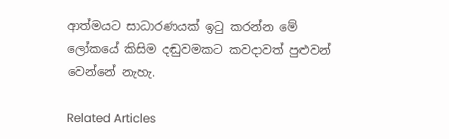ආත්මයට සාධාරණයක් ඉටු කරන්න මේ ලෝකයේ කිසිම දඬුවමකට කවදාවත් පුළුවන් වෙන්නේ නැහැ.

Related Articles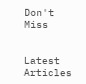Don't Miss


Latest Articles